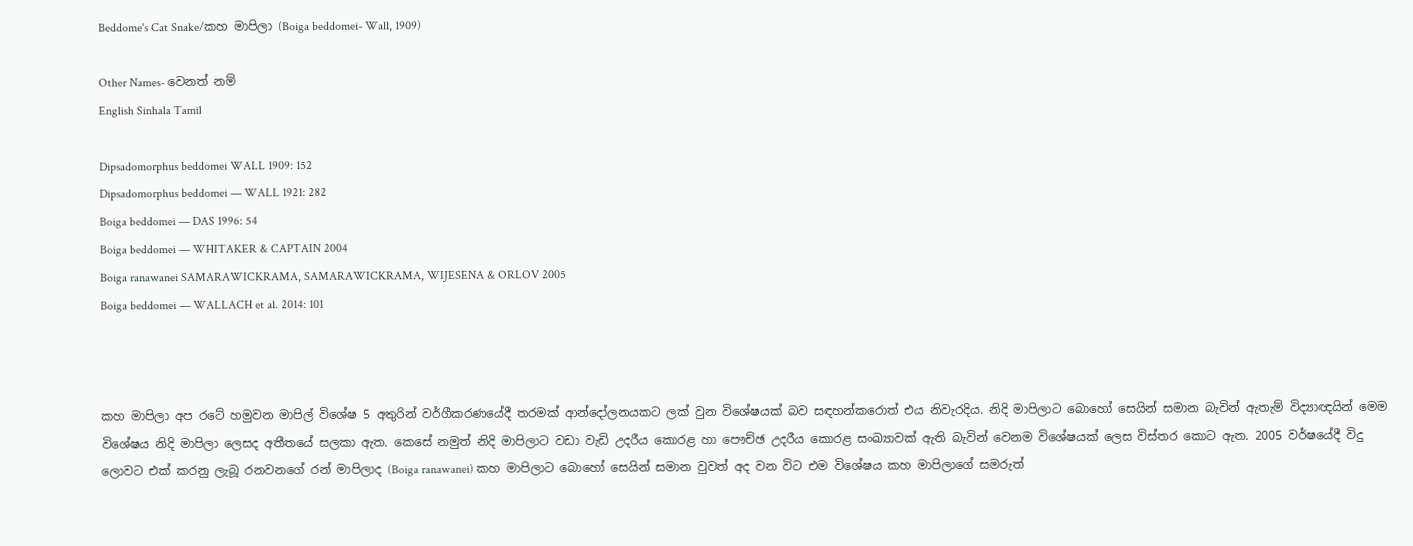Beddome's Cat Snake/කහ මාපිලා (Boiga beddomei- Wall, 1909)

Other Names- වෙනත් නම්
English Sinhala Tamil

Dipsadomorphus beddomei WALL 1909: 152
Dipsadomorphus beddomei — WALL 1921: 282
Boiga beddomei — DAS 1996: 54
Boiga beddomei — WHITAKER & CAPTAIN 2004
Boiga ranawanei SAMARAWICKRAMA, SAMARAWICKRAMA, WIJESENA & ORLOV 2005
Boiga beddomei — WALLACH et al. 2014: 101



කහ මාපිලා අප රටේ හමුවන මාපිල් විශේෂ 5 අතුරින් වර්ගීකරණයේදී තරමක් ආන්දෝලනයකට ලක් වුන විශේෂයක් බව සඳහන්කරොත් එය නිවැරදිය. නිදි මාපිලාට බොහෝ සෙයින් සමාන බැවින් ඇතැම් විද්‍යාඥයින් මෙම විශේෂය නිදි මාපිලා ලෙසද අතීතයේ සලකා ඇත. කෙසේ නමුත් නිදි මාපිලාට වඩා වැඩි උදරීය කොරළ හා පෞච්ඡ උදරීය කොරළ සංඛ්‍යාවක් ඇති බැවින් වෙනම විශේෂයක් ලෙස විස්තර කොට ඇත. 2005 වර්ෂයේදී විදු ලොවට එක් කරනු ලැබූ රනවනගේ රන් මාපිලාද (Boiga ranawanei) කහ මාපිලාට බොහෝ සෙයින් සමාන වුවත් අද වන විට එම විශේෂය කහ මාපිලාගේ සමරුත්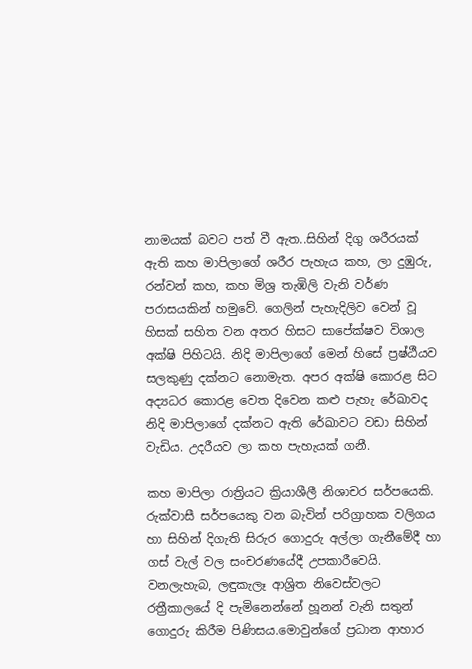නාමයක් බවට පත් වී ඇත..සිහින් දිගු ශරීරයක් ඇති කහ මාපිලාගේ ශරීර පැහැය කහ, ලා දුඹුරු, රන්වන් කහ, කහ මිශ්‍ර තැඹිලි වැනි වර්ණ පරාසයකින් හමුවේ. ගෙලින් පැහැදිලිව වෙන් වූ හිසක් සහිත වන අතර හිසට සාපේක්ෂව විශාල අක්ෂි පිහිටයි. නිදි මාපිලාගේ මෙන් හිසේ ප්‍රෂ්ඨීයව සලකුණු දක්නට නොමැත. අපර අක්ෂි කොරළ සිට අද්‍යධර කොරළ වෙත දිවෙන කළු පැහැ රේඛාවද නිදි මාපිලාගේ දක්නට ඇති රේඛාවට වඩා සිහින් වැඩිය. උදරීයව ලා කහ පැහැයක් ගනී.

කහ මාපිලා රාත්‍රියට ක්‍රියාශීලී නිශාචර සර්පයෙකි. රුක්වාසී සර්පයෙකු වන බැවින් පරිග්‍රාහක වලිගය හා සිහින් දිගැති සිරුර ගොදුරු අල්ලා ගැනීමේදී හා ගස් වැල් වල සංචරණයේදී උපකාරීවෙයි. වනලැහැබ, ලඳුකැලෑ ආශ්‍රිත නිවෙස්වලට රත්‍රීකාලයේ දි පැමිනෙන්නේ හූනන් වැනි සතුන් ගොදුරු කිරීම පිණිසය.මොවුන්ගේ ප්‍රධාන ආහාර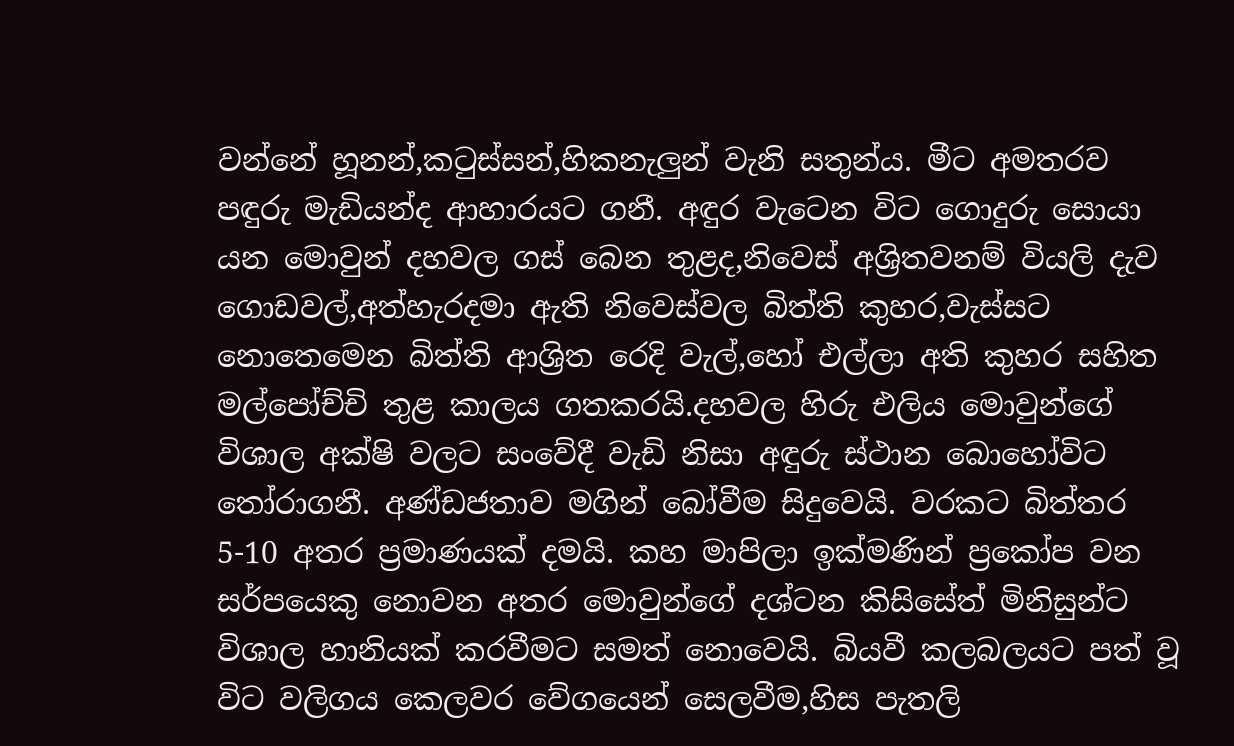වන්නේ හූනන්,කටුස්සන්,හිකනැලුන් වැනි සතුන්ය. මීට අමතරව පඳුරු මැඩියන්ද ආහාරයට ගනී. අඳුර වැටෙන විට ගොදුරු සොයා යන මොවුන් දහවල ගස් බෙන තුළද,නිවෙස් අශ්‍රිතවනම් වියලි දැව ගොඩවල්,අත්හැරදමා ඇති නිවෙස්වල බිත්ති කුහර,වැස්සට නොතෙමෙන බිත්ති ආශ්‍රිත රෙදි වැල්,හෝ එල්ලා අති කුහර සහිත මල්පෝච්චි තුළ කාලය ගතකරයි.දහවල හිරු එලිය මොවුන්ගේ විශාල අක්ෂි වලට සංවේදී වැඩි නිසා අඳුරු ස්ථාන බොහෝවිට තෝරාගනී. අණ්ඩජතාව මගින් බෝවීම සිදුවෙයි. වරකට බිත්තර 5-10 අතර ප්‍රමාණයක් දමයි. කහ මාපිලා ඉක්මණින් ප්‍රකෝප වන සර්පයෙකු නොවන අතර මොවුන්ගේ දශ්ටන කිසිසේත් මිනිසුන්ට විශාල හානියක් කරවීමට සමත් නොවෙයි. බියවී කලබලයට පත් වූ විට වලිගය කෙලවර වේගයෙන් සෙලවීම,හිස පැතලි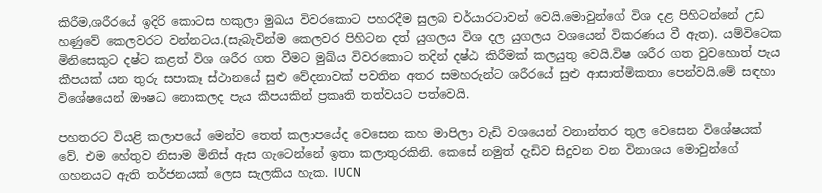කිරීම,ශරීරයේ ඉදිරි කොටස හකුලා මුඛය විවරකොට පහරදීම සුලබ චර්යාරටාවන් වෙයි.මොවුන්ගේ විශ දළ පිහිටන්නේ උඩ හණුවේ කෙලවරට වන්නටය.(සැබැවින්ම කෙලවර පිහිටන දත් යුගලය විශ දල යුගලය වශයෙන් විකරණය වී ඇත). යම්විටෙක මිනිසෙකුට දෂ්ට කළත් විශ ශරීර ගත වීමට මුඛ්ය විවරකොට තදින් දෂ්ඨ කිරීමක් කලයුතු වෙයි.විෂ ශරීර ගත වුවහොත් පැය කීපයක් යන තුරු සපාකෑ ස්ථානයේ සුළු වේදනාවක් පවතින අතර සමහරුන්ට ශරීරයේ සුළු ආසාත්මිකතා පෙන්වයි.මේ සඳහා විශේෂයෙන් ඖෂධ නොකලද පැය කීපයකින් ප්‍රකෘති තත්වයට පත්වෙයි.

පහතරට වියළි කලාපයේ මෙන්ව තෙත් කලාපයේද වෙසෙන කහ මාපිලා වැඩි වශයෙන් වනාන්තර තුල වෙසෙන විශේෂයක් වේ. එම හේතුව නිසාම මිනිස් ඇස ගැටෙන්නේ ඉතා කලාතුරකිනි. කෙසේ නමුත් දැඩිව සිදුවන වන විනාශය මොවුන්ගේ ගහනයට ඇති තර්ජනයක් ලෙස සැලකිය හැක. IUCN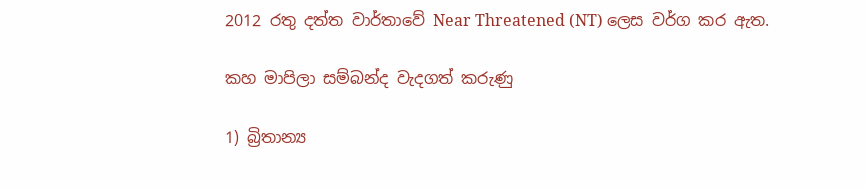2012 රතු දත්ත වාර්තාවේ Near Threatened (NT) ලෙස වර්ග කර ඇත.

කහ මාපිලා සම්බන්ද වැදගත් කරුණු

1) බ්‍රිතාන්‍ය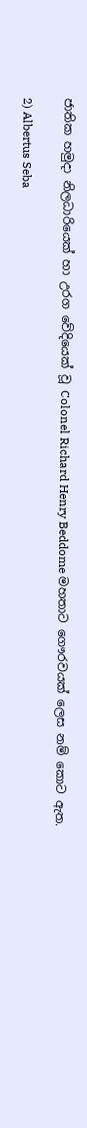ජාතික හමුදා නිලධාරියෙක් හා උරග වේදියෙක් වූ Colonel Richard Henry Beddome මහතාට ගෞරවයක් ලෙස නම් කොට ඇත.

2) Albertus Seba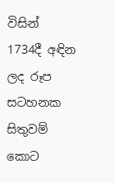විසින් 1734දී අඳින ලද රූප සටහනක සිතුවම් කොට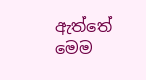ඇත්තේ මෙම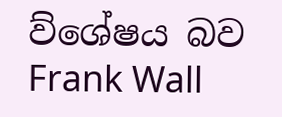ව්ශේෂය බව Frank Wall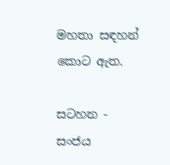මහතා සඳහන් කොට ඇත.

සටහන - සංජය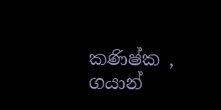කණිෂ්ක , ගයාන්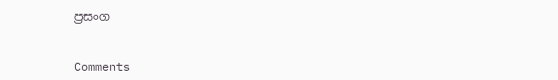ප්‍රසංග


Comments